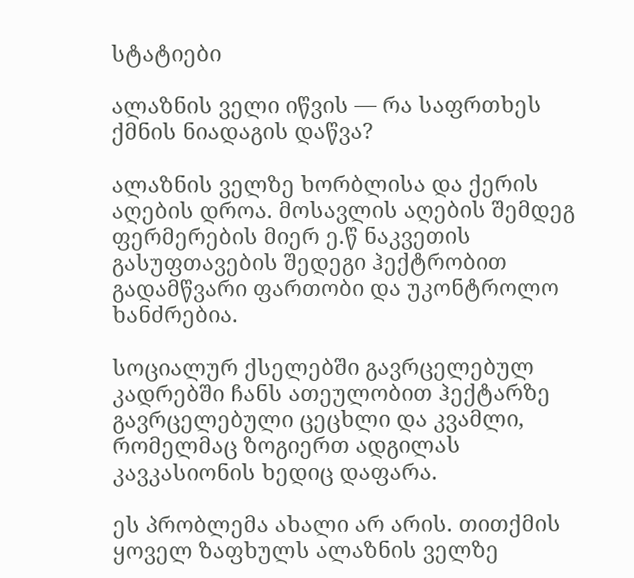სტატიები

ალაზნის ველი იწვის — რა საფრთხეს ქმნის ნიადაგის დაწვა?

ალაზნის ველზე ხორბლისა და ქერის აღების დროა. მოსავლის აღების შემდეგ ფერმერების მიერ ე.წ ნაკვეთის გასუფთავების შედეგი ჰექტრობით გადამწვარი ფართობი და უკონტროლო ხანძრებია.

სოციალურ ქსელებში გავრცელებულ კადრებში ჩანს ათეულობით ჰექტარზე გავრცელებული ცეცხლი და კვამლი, რომელმაც ზოგიერთ ადგილას კავკასიონის ხედიც დაფარა.

ეს პრობლემა ახალი არ არის. თითქმის ყოველ ზაფხულს ალაზნის ველზე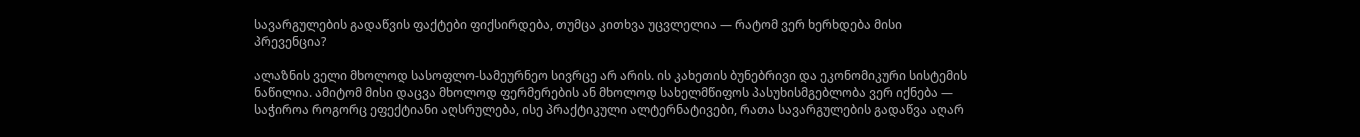სავარგულების გადაწვის ფაქტები ფიქსირდება, თუმცა კითხვა უცვლელია — რატომ ვერ ხერხდება მისი პრევენცია?

ალაზნის ველი მხოლოდ სასოფლო-სამეურნეო სივრცე არ არის. ის კახეთის ბუნებრივი და ეკონომიკური სისტემის ნაწილია. ამიტომ მისი დაცვა მხოლოდ ფერმერების ან მხოლოდ სახელმწიფოს პასუხისმგებლობა ვერ იქნება — საჭიროა როგორც ეფექტიანი აღსრულება, ისე პრაქტიკული ალტერნატივები, რათა სავარგულების გადაწვა აღარ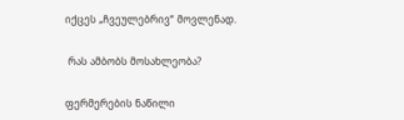იქცეს „ჩვეულებრივ“ მოვლენად.

 რას ამბობს მოსახლეობა?

ფერმერების ნაწილი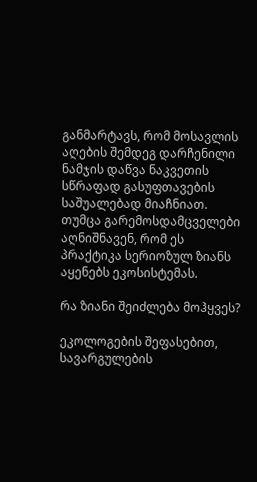განმარტავს, რომ მოსავლის აღების შემდეგ დარჩენილი ნამჯის დაწვა ნაკვეთის სწრაფად გასუფთავების საშუალებად მიაჩნიათ. თუმცა გარემოსდამცველები აღნიშნავენ, რომ ეს პრაქტიკა სერიოზულ ზიანს აყენებს ეკოსისტემას.

რა ზიანი შეიძლება მოჰყვეს?

ეკოლოგების შეფასებით, სავარგულების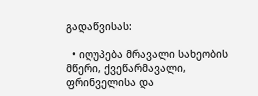გადაწვისას:

  • იღუპება მრავალი სახეობის მწერი, ქვეწარმავალი, ფრინველისა და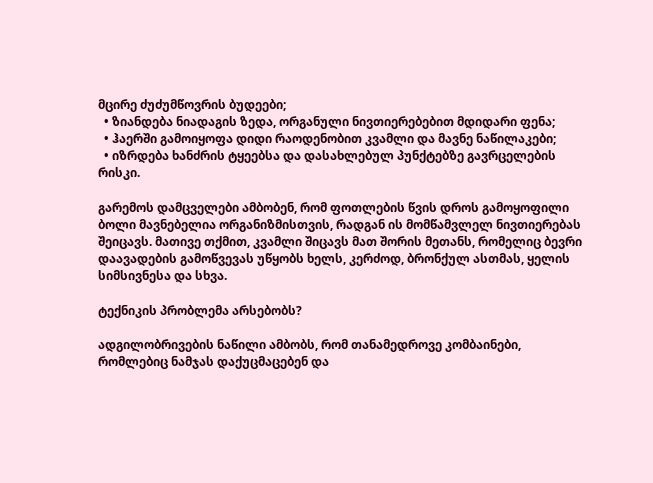მცირე ძუძუმწოვრის ბუდეები;
  • ზიანდება ნიადაგის ზედა, ორგანული ნივთიერებებით მდიდარი ფენა;
  • ჰაერში გამოიყოფა დიდი რაოდენობით კვამლი და მავნე ნაწილაკები;
  • იზრდება ხანძრის ტყეებსა და დასახლებულ პუნქტებზე გავრცელების რისკი.

გარემოს დამცველები ამბობენ, რომ ფოთლების წვის დროს გამოყოფილი ბოლი მავნებელია ორგანიზმისთვის, რადგან ის მომწამვლელ ნივთიერებას შეიცავს. მათივე თქმით, კვამლი შიცავს მათ შორის მეთანს, რომელიც ბევრი დაავადების გამოწვევას უწყობს ხელს, კერძოდ, ბრონქულ ასთმას, ყელის სიმსივნესა და სხვა.

ტექნიკის პრობლემა არსებობს?

ადგილობრივების ნაწილი ამბობს, რომ თანამედროვე კომბაინები, რომლებიც ნამჯას დაქუცმაცებენ და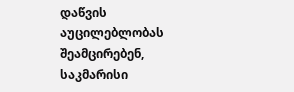დაწვის აუცილებლობას შეამცირებენ, საკმარისი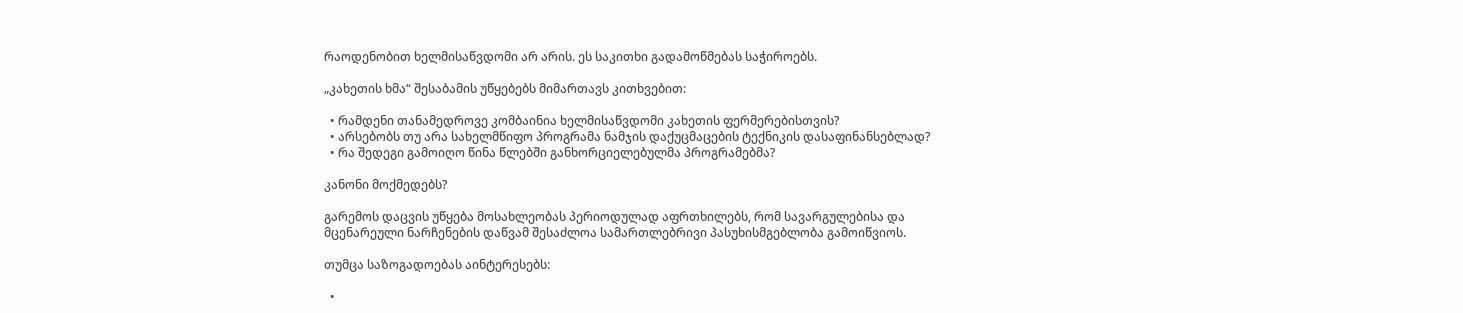რაოდენობით ხელმისაწვდომი არ არის. ეს საკითხი გადამოწმებას საჭიროებს.

„კახეთის ხმა“ შესაბამის უწყებებს მიმართავს კითხვებით:

  • რამდენი თანამედროვე კომბაინია ხელმისაწვდომი კახეთის ფერმერებისთვის?
  • არსებობს თუ არა სახელმწიფო პროგრამა ნამჯის დაქუცმაცების ტექნიკის დასაფინანსებლად?
  • რა შედეგი გამოიღო წინა წლებში განხორციელებულმა პროგრამებმა?

კანონი მოქმედებს?

გარემოს დაცვის უწყება მოსახლეობას პერიოდულად აფრთხილებს, რომ სავარგულებისა და მცენარეული ნარჩენების დაწვამ შესაძლოა სამართლებრივი პასუხისმგებლობა გამოიწვიოს.

თუმცა საზოგადოებას აინტერესებს:

  •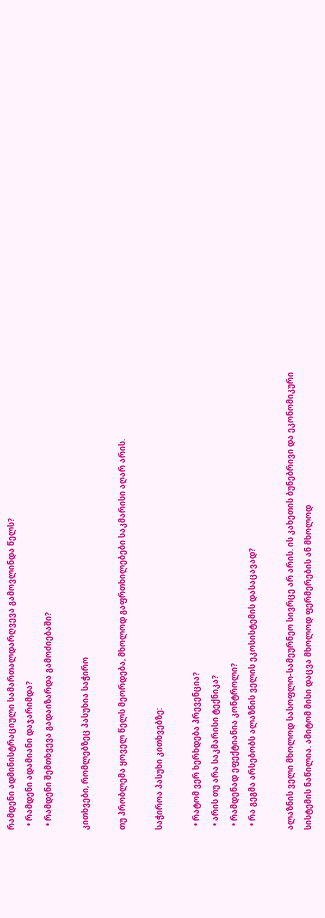რამდენი ადმინისტრაციული სამართალდარღვევა გამოვლინდა წელს?
  • რამდენი ადამიანი დაჯარიმდა?
  • რამდენი შემთხვევა გადაიზარდა გამოძიებაში?

კითხვები, რომლებზეც პასუხია საჭირო

თუ პრობლემა ყოველ წელს მეორდება, მხოლოდ გაფრთხილებები საკმარისი აღარ არის.

საჭიროა პასუხი კითხვებზე:

  • რატომ ვერ ხერხდება პრევენცია?
  • არის თუ არა საკმარისი ტექნიკა?
  • რამდენად ეფექტიანია კონტროლი?
  • რა გეგმა არსებობს ალაზნის ველის ეკოსისტემის დასაცავად?

ალაზნის ველი მხოლოდ სასოფლო-სამეურნეო სივრცე არ არის. ის კახეთის ბუნებრივი და ეკონომიკური სისტემის ნაწილია. ამიტომ მისი დაცვა მხოლოდ ფერმერების ან მხოლოდ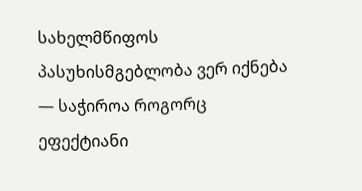სახელმწიფოს პასუხისმგებლობა ვერ იქნება — საჭიროა როგორც ეფექტიანი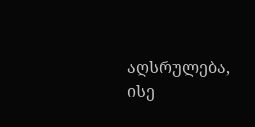აღსრულება, ისე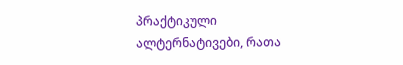პრაქტიკული ალტერნატივები, რათა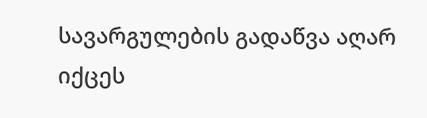სავარგულების გადაწვა აღარ იქცეს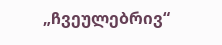„ჩვეულებრივ“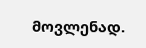მოვლენად.